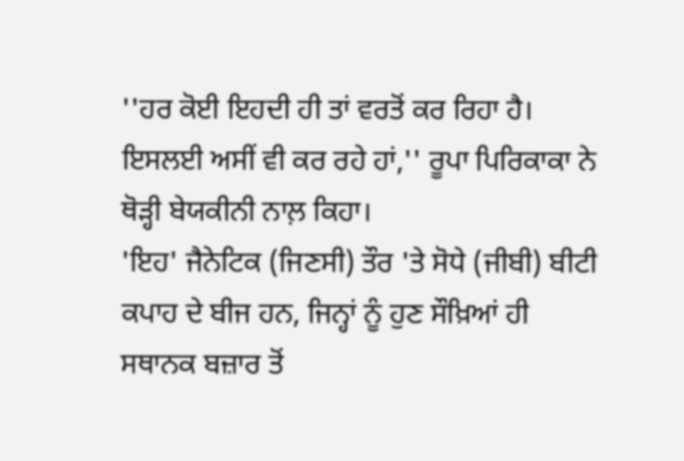''ਹਰ ਕੋਈ ਇਹਦੀ ਹੀ ਤਾਂ ਵਰਤੋਂ ਕਰ ਰਿਹਾ ਹੈ। ਇਸਲਈ ਅਸੀਂ ਵੀ ਕਰ ਰਹੇ ਹਾਂ,'' ਰੂਪਾ ਪਿਰਿਕਾਕਾ ਨੇ ਥੋੜ੍ਹੀ ਬੇਯਕੀਨੀ ਨਾਲ਼ ਕਿਹਾ।
'ਇਹ' ਜੈਨੇਟਿਕ (ਜਿਣਸੀ) ਤੌਰ 'ਤੇ ਸੋਧੇ (ਜੀਬੀ) ਬੀਟੀ ਕਪਾਹ ਦੇ ਬੀਜ ਹਨ, ਜਿਨ੍ਹਾਂ ਨੂੰ ਹੁਣ ਸੌਖ਼ਿਆਂ ਹੀ ਸਥਾਨਕ ਬਜ਼ਾਰ ਤੋਂ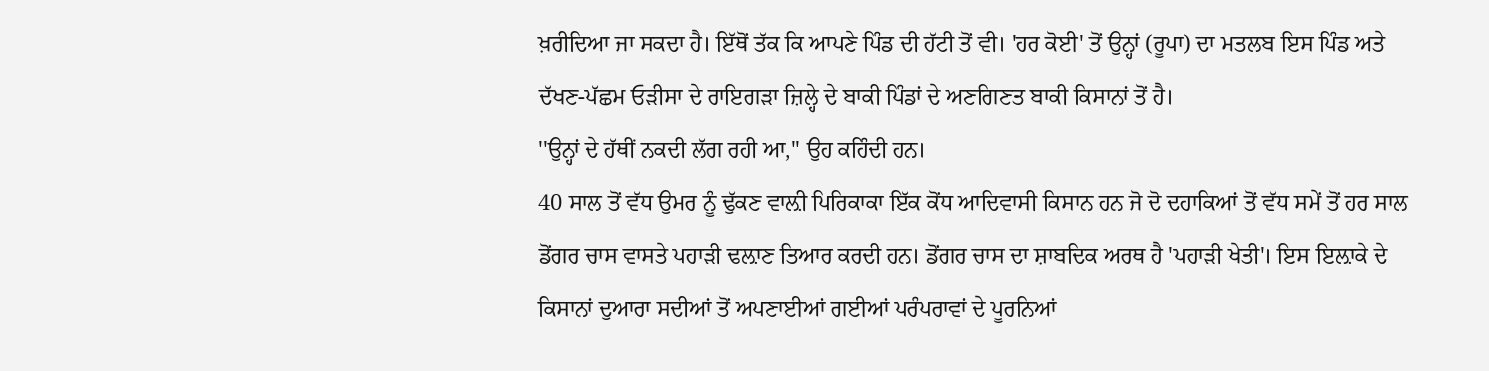ਖ਼ਰੀਦਿਆ ਜਾ ਸਕਦਾ ਹੈ। ਇੱਥੋਂ ਤੱਕ ਕਿ ਆਪਣੇ ਪਿੰਡ ਦੀ ਹੱਟੀ ਤੋਂ ਵੀ। 'ਹਰ ਕੋਈ' ਤੋਂ ਉਨ੍ਹਾਂ (ਰੂਪਾ) ਦਾ ਮਤਲਬ ਇਸ ਪਿੰਡ ਅਤੇ ਦੱਖਣ-ਪੱਛਮ ਓੜੀਸਾ ਦੇ ਰਾਇਗੜਾ ਜ਼ਿਲ੍ਹੇ ਦੇ ਬਾਕੀ ਪਿੰਡਾਂ ਦੇ ਅਣਗਿਣਤ ਬਾਕੀ ਕਿਸਾਨਾਂ ਤੋਂ ਹੈ।
''ਉਨ੍ਹਾਂ ਦੇ ਹੱਥੀਂ ਨਕਦੀ ਲੱਗ ਰਹੀ ਆ,'' ਉਹ ਕਹਿੰਦੀ ਹਨ।
40 ਸਾਲ ਤੋਂ ਵੱਧ ਉਮਰ ਨੂੰ ਢੁੱਕਣ ਵਾਲ਼ੀ ਪਿਰਿਕਾਕਾ ਇੱਕ ਕੋਂਧ ਆਦਿਵਾਸੀ ਕਿਸਾਨ ਹਨ ਜੋ ਦੋ ਦਹਾਕਿਆਂ ਤੋਂ ਵੱਧ ਸਮੇਂ ਤੋਂ ਹਰ ਸਾਲ ਡੋਂਗਰ ਚਾਸ ਵਾਸਤੇ ਪਹਾੜੀ ਢਲ਼ਾਣ ਤਿਆਰ ਕਰਦੀ ਹਨ। ਡੋਂਗਰ ਚਾਸ ਦਾ ਸ਼ਾਬਦਿਕ ਅਰਥ ਹੈ 'ਪਹਾੜੀ ਖੇਤੀ'। ਇਸ ਇਲ਼ਾਕੇ ਦੇ ਕਿਸਾਨਾਂ ਦੁਆਰਾ ਸਦੀਆਂ ਤੋਂ ਅਪਣਾਈਆਂ ਗਈਆਂ ਪਰੰਪਰਾਵਾਂ ਦੇ ਪੂਰਨਿਆਂ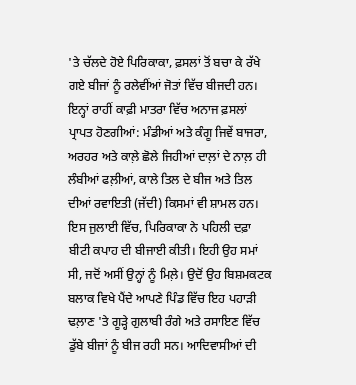'ਤੇ ਚੱਲਦੇ ਹੋਏ ਪਿਰਿਕਾਕਾ, ਫ਼ਸਲਾਂ ਤੋਂ ਬਚਾ ਕੇ ਰੱਖੇ ਗਏ ਬੀਜਾਂ ਨੂੰ ਰਲੇਵੀਂਆਂ ਜੋਤਾਂ ਵਿੱਚ ਬੀਜਦੀ ਹਨ। ਇਨ੍ਹਾਂ ਰਾਹੀਂ ਕਾਫ਼ੀ ਮਾਤਰਾ ਵਿੱਚ ਅਨਾਜ ਫ਼ਸਲਾਂ ਪ੍ਰਾਪਤ ਹੋਣਗੀਆਂ: ਮੰਡੀਆਂ ਅਤੇ ਕੰਗੂ ਜਿਵੇਂ ਬਾਜਰਾ, ਅਰਹਰ ਅਤੇ ਕਾਲ਼ੇ ਛੋਲੇ ਜਿਹੀਆਂ ਦਾਲ਼ਾਂ ਦੇ ਨਾਲ਼ ਹੀ ਲੰਬੀਆਂ ਫਲ਼ੀਆਂ, ਕਾਲੇ ਤਿਲ ਦੇ ਬੀਜ ਅਤੇ ਤਿਲ ਦੀਆਂ ਰਵਾਇਤੀ (ਜੱਦੀ) ਕਿਸਮਾਂ ਵੀ ਸ਼ਾਮਲ ਹਨ।
ਇਸ ਜੁਲਾਈ ਵਿੱਚ, ਪਿਰਿਕਾਕਾ ਨੇ ਪਹਿਲੀ ਦਫ਼ਾ ਬੀਟੀ ਕਪਾਹ ਦੀ ਬੀਜਾਈ ਕੀਤੀ। ਇਹੀ ਉਹ ਸਮਾਂ ਸੀ, ਜਦੋਂ ਅਸੀਂ ਉਨ੍ਹਾਂ ਨੂੰ ਮਿਲ਼ੇ। ਉਦੋਂ ਉਹ ਬਿਸ਼ਮਕਟਕ ਬਲਾਕ ਵਿਖੇ ਪੈਂਦੇ ਆਪਣੇ ਪਿੰਡ ਵਿੱਚ ਇਹ ਪਹਾੜੀ ਢਲ਼ਾਣ 'ਤੇ ਗੂੜ੍ਹੇ ਗੁਲਾਬੀ ਰੰਗੇ ਅਤੇ ਰਸਾਇਣ ਵਿੱਚ ਡੁੱਬੇ ਬੀਜਾਂ ਨੂੰ ਬੀਜ ਰਹੀ ਸਨ। ਆਦਿਵਾਸੀਆਂ ਦੀ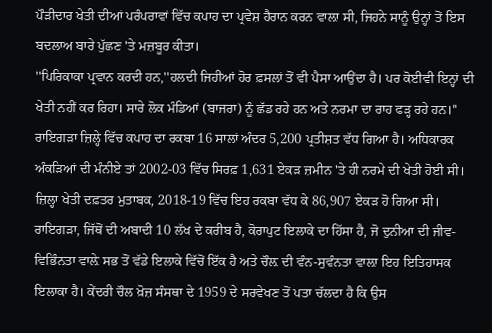ਪੌੜੀਦਾਰ ਖੇਤੀ ਦੀਆਂ ਪਰੰਪਰਾਵਾਂ ਵਿੱਚ ਕਪਾਹ ਦਾ ਪ੍ਰਵੇਸ਼ ਹੈਰਾਨ ਕਰਨ ਵਾਲ਼ਾ ਸੀ, ਜਿਹਨੇ ਸਾਨੂੰ ਉਨ੍ਹਾਂ ਤੋਂ ਇਸ ਬਦਲਾਅ ਬਾਰੇ ਪੁੱਛਣ 'ਤੇ ਮਜ਼ਬੂਰ ਕੀਤਾ।
''ਪਿਰਿਕਾਕਾ ਪ੍ਰਵਾਨ ਕਰਦੀ ਹਨ,''ਹਲਦੀ ਜਿਹੀਆਂ ਹੋਰ ਫ਼ਸਲਾਂ ਤੋਂ ਵੀ ਪੈਸਾ ਆਉਂਦਾ ਹੈ। ਪਰ ਕੋਈਵੀ ਇਨ੍ਹਾਂ ਦੀ ਖੇਤੀ ਨਹੀਂ ਕਰ ਰਿਹਾ। ਸਾਰੇ ਲੋਕ ਮੰਡਿਆਂ (ਬਾਜਰਾ) ਨੂੰ ਛੱਡ ਰਹੇ ਹਨ ਅਤੇ ਨਰਮਾ ਦਾ ਰਾਹ ਫੜ੍ਹ ਰਹੇ ਹਨ।''
ਰਾਇਗੜਾ ਜ਼ਿਲ੍ਹੇ ਵਿੱਚ ਕਪਾਹ ਦਾ ਰਕਬਾ 16 ਸਾਲਾਂ ਅੰਦਰ 5,200 ਪ੍ਰਤੀਸ਼ਤ ਵੱਧ ਗਿਆ ਹੈ। ਅਧਿਕਾਰਕ ਅੰਕੜਿਆਂ ਦੀ ਮੰਨੀਏ ਤਾਂ 2002-03 ਵਿੱਚ ਸਿਰਫ਼ 1,631 ਏਕੜ ਜ਼ਮੀਨ 'ਤੇ ਹੀ ਨਰਮੇ ਦੀ ਖੇਤੀ ਹੋਈ ਸੀ। ਜ਼ਿਲ੍ਹਾ ਖੇਤੀ ਦਫ਼ਤਰ ਮੁਤਾਬਕ, 2018-19 ਵਿੱਚ ਇਹ ਰਕਬਾ ਵੱਧ ਕੇ 86,907 ਏਕੜ ਹੋ ਗਿਆ ਸੀ।
ਰਾਇਗੜਾ, ਜਿੱਥੋਂ ਦੀ ਅਬਾਦੀ 10 ਲੱਖ ਦੇ ਕਰੀਬ ਹੈ, ਕੋਰਾਪੁਟ ਇਲਾਕੇ ਦਾ ਹਿੱਸਾ ਹੈ, ਜੋ ਦੁਨੀਆ ਦੀ ਜੀਵ-ਵਿਭਿੰਨਤਾ ਵਾਲ਼ੇ ਸਭ ਤੋਂ ਵੱਡੇ ਇਲਾਕੇ ਵਿੱਚੋਂ ਇੱਕ ਹੈ ਅਤੇ ਚੌਲ਼ ਦੀ ਵੰਨ-ਸੁਵੰਨਤਾ ਵਾਲ਼ਾ ਇਹ ਇਤਿਹਾਸਕ ਇਲਾਕਾ ਹੈ। ਕੇਂਦਰੀ ਚੌਲ ਖ਼ੋਜ਼ ਸੰਸਥਾ ਦੇ 1959 ਦੇ ਸਰਵੇਖਣ ਤੋਂ ਪਤਾ ਚੱਲਦਾ ਹੈ ਕਿ ਉਸ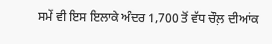ਸਮੇਂ ਵੀ ਇਸ ਇਲਾਕੇ ਅੰਦਰ 1,700 ਤੋਂ ਵੱਧ ਚੌਲ਼ ਦੀਆਂਕ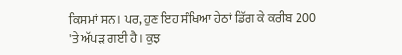ਕਿਸਮਾਂ ਸਨ। ਪਰ, ਹੁਣ ਇਹ ਸੰਖਿਆ ਹੇਠਾਂ ਡਿੱਗ ਕੇ ਕਰੀਬ 200 'ਤੇ ਅੱਪੜ ਗਈ ਹੈ। ਕੁਝ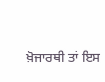ਖ਼ੋਜਾਰਥੀ ਤਾਂ ਇਸ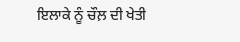ਇਲਾਕੇ ਨੂੰ ਚੌਲ਼ ਦੀ ਖੇਤੀ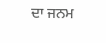ਦਾ ਜਨਮ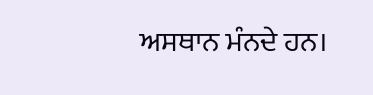ਅਸਥਾਨ ਮੰਨਦੇ ਹਨ।